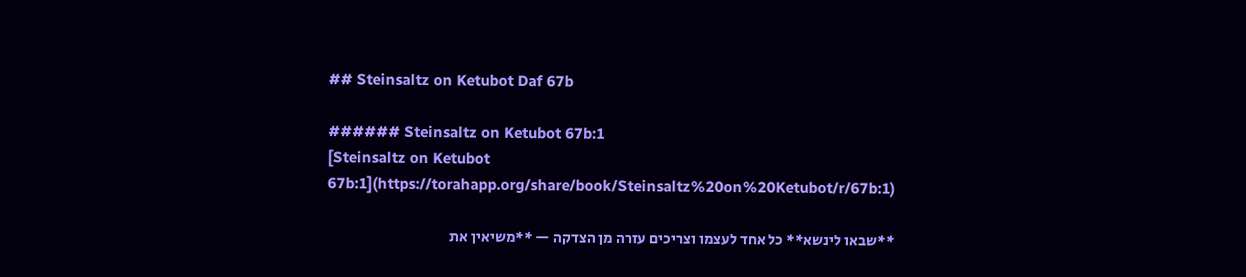## Steinsaltz on Ketubot Daf 67b

###### Steinsaltz on Ketubot 67b:1
[Steinsaltz on Ketubot 67b:1](https://torahapp.org/share/book/Steinsaltz%20on%20Ketubot/r/67b:1)

**שבאו לינשא** כל אחד לעצמו וצריכים עזרה מן הצדקה — **משיאין את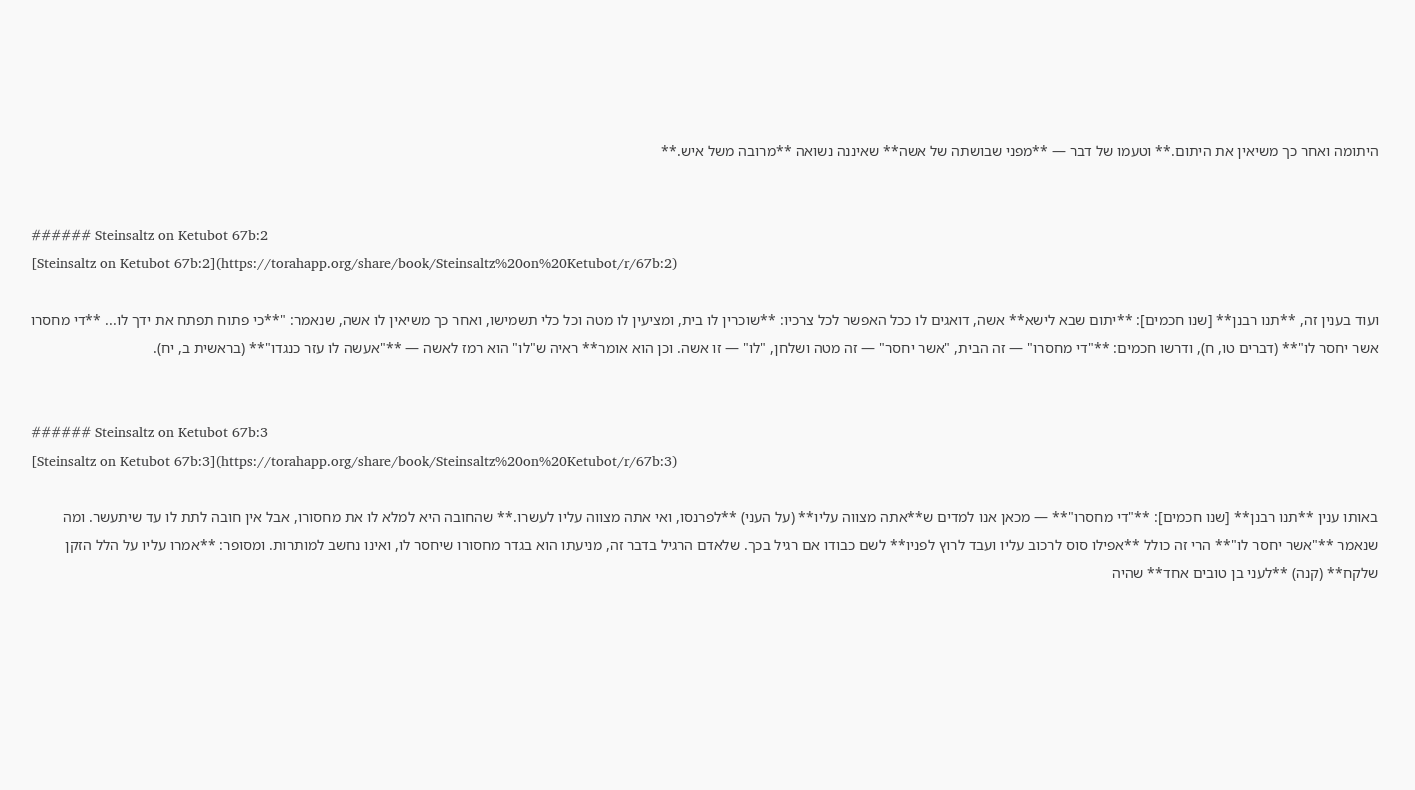היתומה ואחר כך משיאין את היתום.** וטעמו של דבר — **מפני שבושתה של אשה** שאיננה נשואה **מרובה משל איש.**


###### Steinsaltz on Ketubot 67b:2
[Steinsaltz on Ketubot 67b:2](https://torahapp.org/share/book/Steinsaltz%20on%20Ketubot/r/67b:2)

ועוד בענין זה, **תנו רבנן** [שנו חכמים]: **יתום שבא לישא** אשה, דואגים לו ככל האפשר לכל צרכיו: **שוכרין לו בית, ומציעין לו מטה וכל כלי תשמישו, ואחר כך משיאין לו אשה, שנאמר: "**כי פתוח תפתח את ידך לו... **די מחסרו אשר יחסר לו"** (דברים טו, ח), ודרשו חכמים: **"די מחסרו" — זה הבית, "אשר יחסר" — זה מטה ושלחן, "לו" — זו אשה. וכן הוא אומר** ראיה ש"לו" הוא רמז לאשה — **"אעשה לו עזר כנגדו"** (בראשית ב, יח).


###### Steinsaltz on Ketubot 67b:3
[Steinsaltz on Ketubot 67b:3](https://torahapp.org/share/book/Steinsaltz%20on%20Ketubot/r/67b:3)

באותו ענין **תנו רבנן** [שנו חכמים]: **"די מחסרו"** — מכאן אנו למדים ש**אתה מצווה עליו** (על העני) **לפרנסו, ואי אתה מצווה עליו לעשרו.** שהחובה היא למלא לו את מחסורו, אבל אין חובה לתת לו עד שיתעשר. ומה שנאמר **"אשר יחסר לו"** הרי זה כולל **אפילו סוס לרכוב עליו ועבד לרוץ לפניו** לשם כבודו אם רגיל בכך. שלאדם הרגיל בדבר זה, מניעתו הוא בגדר מחסורו שיחסר לו, ואינו נחשב למותרות. ומסופר: **אמרו עליו על הלל הזקן שלקח** (קנה) **לעני בן טובים אחד** שהיה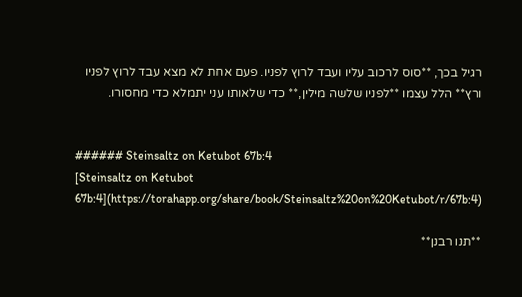רגיל בכך, **סוס לרכוב עליו ועבד לרוץ לפניו. פעם אחת לא מצא עבד לרוץ לפניו ורץ** הלל עצמו **לפניו שלשה מילין,** כדי שלאותו עני יתמלא כדי מחסורו.


###### Steinsaltz on Ketubot 67b:4
[Steinsaltz on Ketubot 67b:4](https://torahapp.org/share/book/Steinsaltz%20on%20Ketubot/r/67b:4)

**תנו רבנן**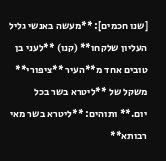[שנו חכמים]: **מעשה באנשי גליל העליון שלקחו** (קנו) **לעני בן טובים אחד מ**העיר **ציפורי** משקל של **ליטרא בשר בכל יום.** ותוהים: **ליטרא בשר מאי רבותא**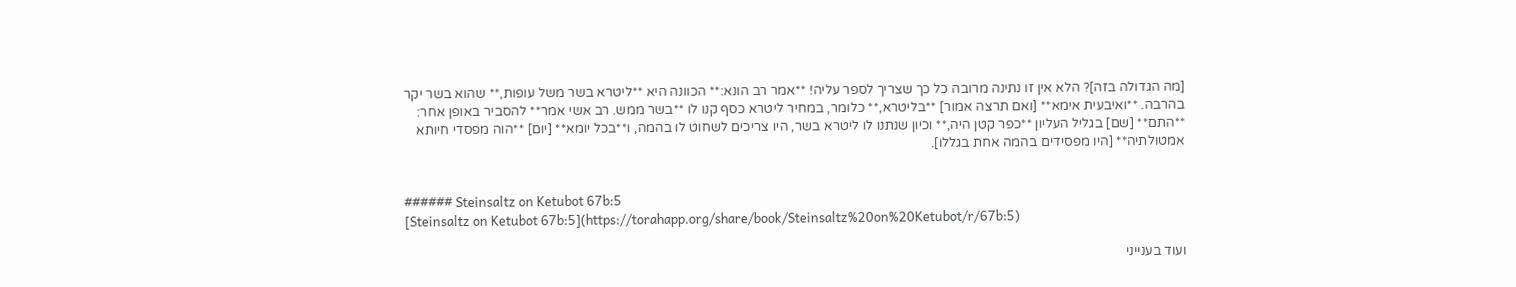[מה הגדולה בזה]? הלא אין זו נתינה מרובה כל כך שצריך לספר עליה! **אמר רב הונא:** הכוונה היא **ליטרא בשר משל עופות,** שהוא בשר יקר בהרבה. **ואיבעית אימא** [ואם תרצה אמור] **בליטרא,** כלומר, במחיר ליטרא כסף קנו לו **בשר ממש. רב אשי אמר** להסביר באופן אחר: **התם** [שם] בגליל העליון **כפר קטן היה,** וכיון שנתנו לו ליטרא בשר, היו צריכים לשחוט לו בהמה, ו**בכל יומא** [יום] **הוה מפסדי חיותא אמטולתיה** [היו מפסידים בהמה אחת בגללו].


###### Steinsaltz on Ketubot 67b:5
[Steinsaltz on Ketubot 67b:5](https://torahapp.org/share/book/Steinsaltz%20on%20Ketubot/r/67b:5)

ועוד בענייני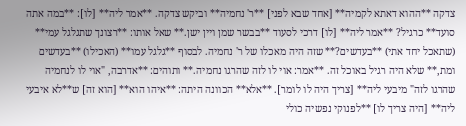צדקה **ההוא דאתא לקמיה** [אחד שבא לפני] **ר' נחמיה** וביקש צדקה. **אמר ליה** [לו]: **במה אתה סועד** כרגיל? **אמר ליה** [לו] דרכי לסעוד **בבשר שמן ויין ישן.** שאל אותו: **רצונך שתגלגל עמי** (שתאכל יחד אתי) **בעדשים?** שזה היה מאכלו של ר' נחמיה. לבסוף **גלגל עמו** (האכילו) **בעדשים ומת,** שלא היה רגיל באוכל זה. **אמר: אוי לו לזה שהרגו נחמיה.** ותוהים: **אדרבה, "אוי לו לנחמיה שהרגו לזה" מיבעי ליה** [צריך היה לו לומר]. **אלא** הכוונה היתה: **איהו הוא** [הוא זה] ש**לא איבעי ליה** [היה צריך לו] **לפנוקי נפשיה כולי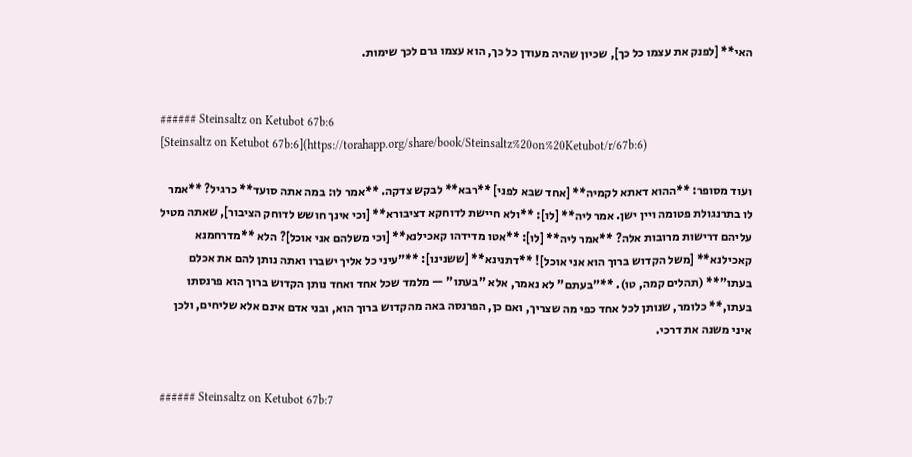האי** [לפנק את עצמו כל כך], שכיון שהיה מעודן כל כך, הוא עצמו גרם לכך שימות.


###### Steinsaltz on Ketubot 67b:6
[Steinsaltz on Ketubot 67b:6](https://torahapp.org/share/book/Steinsaltz%20on%20Ketubot/r/67b:6)

ועוד מסופר: **ההוא דאתא לקמיה** [אחד שבא לפני] **רבא** לבקש צדקה. **אמר לו: במה אתה סועד** כרגיל? **אמר לו בתרנגולת פטומה ויין ישן. אמר ליה** [לו]: **ולא חיישת לדוחקא דציבורא** [וכי אינך חושש לדוחק הציבור], שאתה מטיל עליהם דרישות מרובות אלה? **אמר ליה** [לו]: **אטו מדידהו קאכילנא** [וכי משלהם אני אוכל]? הלא **מדרחמנא קאכילנא** [משל הקדוש ברוך הוא אני אוכל]! **דתנינא** [ששנינו]: **"עיני כל אליך ישברו ואתה נותן להם את אכלם בעתו"** (תהלים קמה, טו). **"בעתם" לא נאמר, אלא "בעתו" — מלמד שכל אחד ואחד נותן הקדוש ברוך הוא פרנסתו בעתו,** כלומר, שנותן לכל אחד כפי מה שצריך, ואם כן, הפרנסה באה מהקדוש ברוך הוא, ובני אדם אינם אלא שליחים, ולכן איני משנה את דרכי.


###### Steinsaltz on Ketubot 67b:7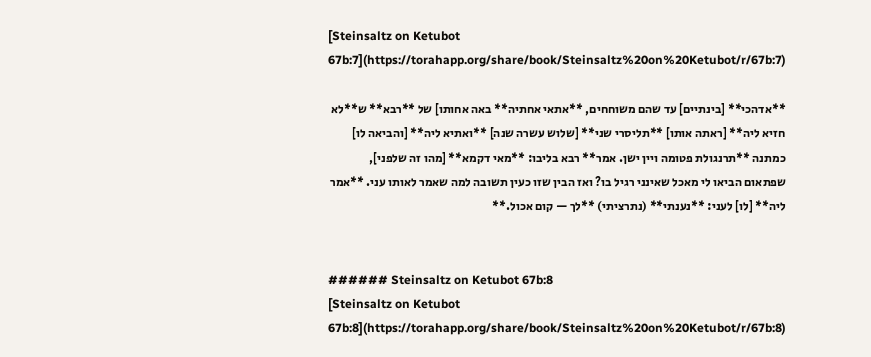[Steinsaltz on Ketubot 67b:7](https://torahapp.org/share/book/Steinsaltz%20on%20Ketubot/r/67b:7)

**אדהכי** [בינתיים] עד שהם משוחחים, **אתאי אחתיה** באה אחותו] של **רבא** ש**לא חזיא ליה** [ראתה אותו] **תליסרי שני** [שלוש עשרה שנה] **ואתיא ליה** [והביאה לו] כמתנה **תרנגולת פטומה ויין ישן. אמר** רבא בליבו: **מאי דקמא** [מהו זה שלפני], שפתאום הביאו לי מאכל שאינני רגיל בו? ואז הבין שזו כעין תשובה למה שאמר לאותו עני. **אמר ליה** [לו] לעני: **נענתי** (נתרציתי) **לך — קום אכול.**


###### Steinsaltz on Ketubot 67b:8
[Steinsaltz on Ketubot 67b:8](https://torahapp.org/share/book/Steinsaltz%20on%20Ketubot/r/67b:8)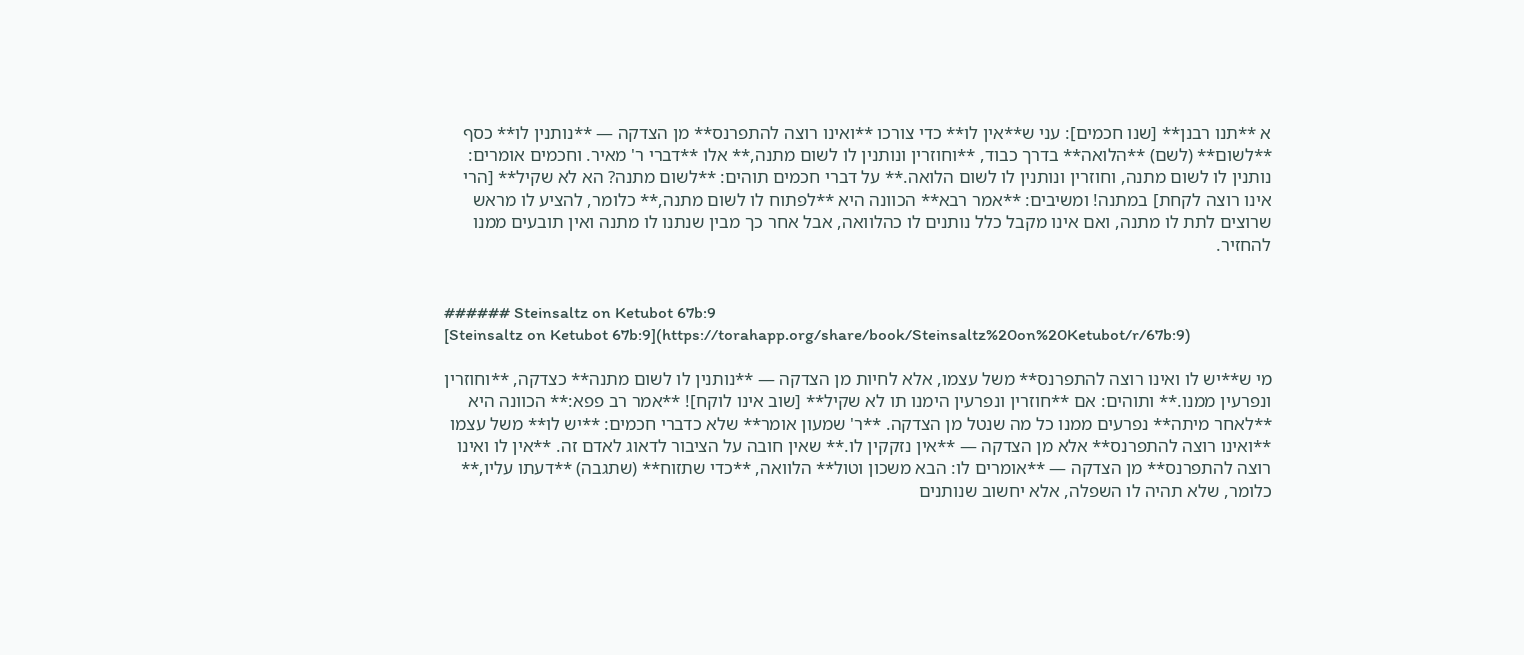א **תנו רבנן** [שנו חכמים]: עני ש**אין לו** כדי צורכו **ואינו רוצה להתפרנס** מן הצדקה — **נותנין לו** כסף **לשום** (לשם) **הלואה** בדרך כבוד, **וחוזרין ונותנין לו לשום מתנה,** אלו **דברי ר' מאיר. וחכמים אומרים: נותנין לו לשום מתנה, וחוזרין ונותנין לו לשום הלואה.** על דברי חכמים תוהים: **לשום מתנה? הא לא שקיל** [הרי אינו רוצה לקחת] במתנה! ומשיבים: **אמר רבא** הכוונה היא **לפתוח לו לשום מתנה,** כלומר, להציע לו מראש שרוצים לתת לו מתנה, ואם אינו מקבל כלל נותנים לו כהלוואה, אבל אחר כך מבין שנתנו לו מתנה ואין תובעים ממנו להחזיר.


###### Steinsaltz on Ketubot 67b:9
[Steinsaltz on Ketubot 67b:9](https://torahapp.org/share/book/Steinsaltz%20on%20Ketubot/r/67b:9)

מי ש**יש לו ואינו רוצה להתפרנס** משל עצמו, אלא לחיות מן הצדקה — **נותנין לו לשום מתנה** כצדקה, **וחוזרין ונפרעין ממנו.** ותוהים: אם **חוזרין ונפרעין הימנו תו לא שקיל** [שוב אינו לוקח]! **אמר רב פפא:** הכוונה היא **לאחר מיתה** נפרעים ממנו כל מה שנטל מן הצדקה. **ר' שמעון אומר** שלא כדברי חכמים: **יש לו** משל עצמו **ואינו רוצה להתפרנס** אלא מן הצדקה — **אין נזקקין לו.** שאין חובה על הציבור לדאוג לאדם זה. **אין לו ואינו רוצה להתפרנס** מן הצדקה — **אומרים לו: הבא משכון וטול** הלוואה, **כדי שתזוח** (שתגבה) **דעתו עליו,** כלומר, שלא תהיה לו השפלה, אלא יחשוב שנותנים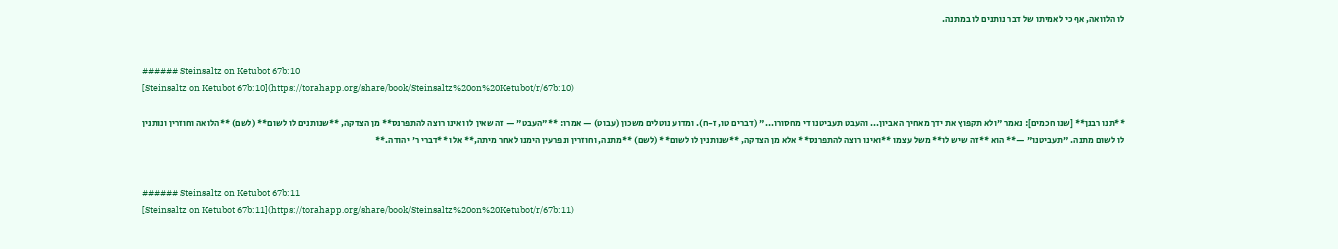לו הלוואה, אף כי לאמיתו של דבר נותנים לו במתנה.


###### Steinsaltz on Ketubot 67b:10
[Steinsaltz on Ketubot 67b:10](https://torahapp.org/share/book/Steinsaltz%20on%20Ketubot/r/67b:10)

**תנו רבנן** [שנו חכמים]: נאמר "ולא תקפוץ את ידך מאחיך האביון... והעבט תעביטנו די מחסורו..." (דברים טו, ז-ח). ומדוע נוטלים משכון (עבוט) — אמרו: **"העבט" — זה שאין לו ואינו רוצה להתפרנס** מן הצדקה, **שנותנים לו לשום** (לשם) **הלואה וחוזרין ונותנין לו לשום מתנה. "תעביטנו" —** הוא **זה שיש לו** משל עצמו **ואינו רוצה להתפרנס** אלא מן הצדקה, **שנותנין לו לשום** (לשם) **מתנה, וחוזרין ונפרעין הימנו לאחר מיתה,** אלו **דברי ר' יהודה.**


###### Steinsaltz on Ketubot 67b:11
[Steinsaltz on Ketubot 67b:11](https://torahapp.org/share/book/Steinsaltz%20on%20Ketubot/r/67b:11)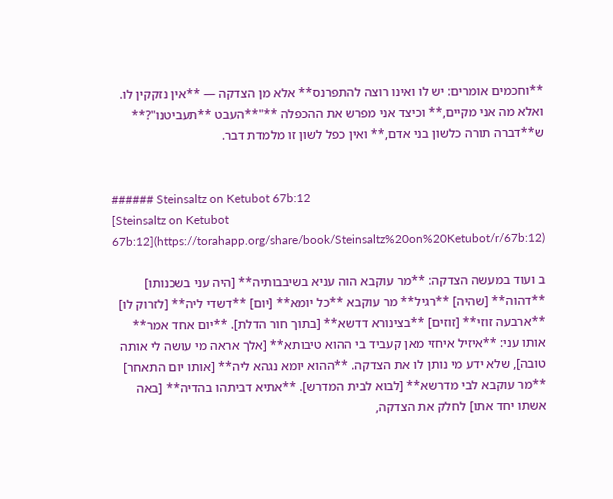**וחכמים אומרים: יש לו ואינו רוצה להתפרנס** אלא מן הצדקה — **אין נזקקין לו. ואלא מה אני מקיים,** וכיצד אני מפרש את ההכפלה **"**העבט **תעביטנו"?** ש**דברה תורה כלשון בני אדם,** ואין כפל לשון זו מלמדת דבר.


###### Steinsaltz on Ketubot 67b:12
[Steinsaltz on Ketubot 67b:12](https://torahapp.org/share/book/Steinsaltz%20on%20Ketubot/r/67b:12)

ב ועוד במעשה הצדקה: **מר עוקבא הוה עניא בשיבבותיה** [היה עני בשכנותו] **דהוה** [שהיה] **רגיל** מר עוקבא **כל יומא** [יום] **דשדי ליה** [לזרוק לו] **ארבעה זוזי** [זוזים] **בצינורא דדשא** [בתוך חור הדלת]. **יום אחד אמר** אותו עני: **איזיל איחזי מאן קעביד בי ההוא טיבותא** [אלך אראה מי עושה לי אותה טובה], שלא ידע מי נותן לו את הצדקה. **ההוא יומא נגהא ליה** [אותו יום התאחר] **מר עוקבא לבי מדרשא** [לבוא לבית המדרש]. **אתיא דביתהו בהדיה** [באה אשתו יחד אתו] לחלק את הצדקה,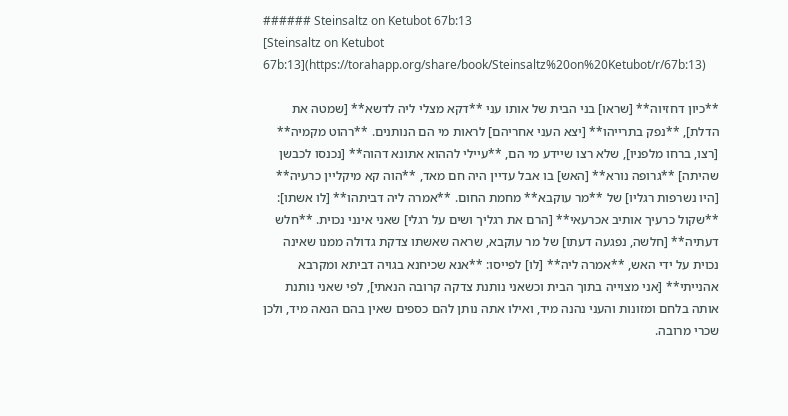###### Steinsaltz on Ketubot 67b:13
[Steinsaltz on Ketubot 67b:13](https://torahapp.org/share/book/Steinsaltz%20on%20Ketubot/r/67b:13)

**כיון דחזיוה** [שראו] בני הבית של אותו עני **דקא מצלי ליה לדשא** [שמטה את הדלת], **נפק בתרייהו** [יצא העני אחריהם] לראות מי הם הנותנים. **רהוט מקמיה** [רצו, ברחו מלפניו], שלא רצו שיידע מי הם, **עיילי לההוא אתונא דהוה** [נכנסו לכבשן שהיתה] **גרופה נורא** [האש] בו אבל עדיין היה חם מאד, **הוה קא מיקליין כרעיה** [היו נשרפות רגליו] של **מר עוקבא** מחמת החום. **אמרה ליה דביתהו** [לו אשתו]: **שקול כרעיך אותיב אכרעאי** [הרם את רגליך ושים על רגלי] שאני אינני נכוית. **חלש דעתיה** [חלשה, נפגעה דעתו] של מר עוקבא, שראה שאשתו צדקת גדולה ממנו שאינה נכוית על ידי האש, **אמרה ליה** [לו] לפייסו: **אנא שכיחנא בגויה דביתא ומקרבא אהנייתי** [אני מצוייה בתוך הבית וכשאני נותנת צדקה קרובה הנאתי], לפי שאני נותנת אותה בלחם ומזונות והעני נהנה מיד, ואילו אתה נותן להם כספים שאין בהם הנאה מיד, ולכן שכרי מרובה.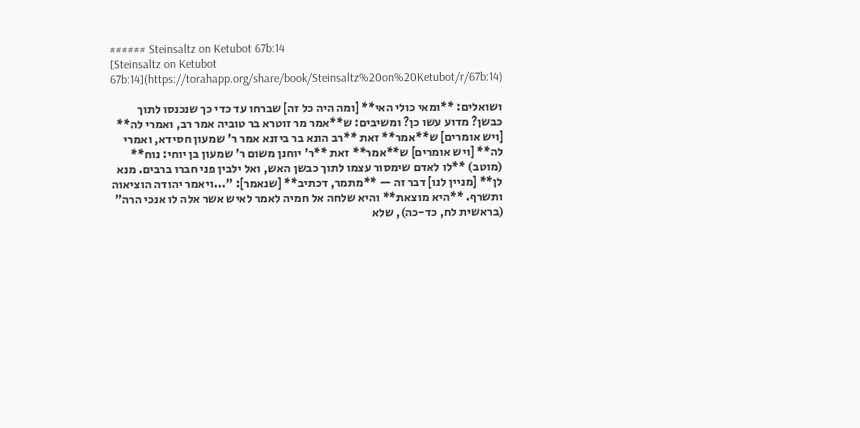###### Steinsaltz on Ketubot 67b:14
[Steinsaltz on Ketubot 67b:14](https://torahapp.org/share/book/Steinsaltz%20on%20Ketubot/r/67b:14)

ושואלים: **ומאי כולי האי** [ומה היה כל זה] שברחו עד כדי כך שנכנסו לתוך כבשן? מדוע עשו כן? ומשיבים: ש**אמר מר זוטרא בר טוביה אמר רב, ואמרי לה** [ויש אומרים] ש**אמר** זאת **רב הונא בר ביזנא אמר ר' שמעון חסידא, ואמרי לה** [ויש אומרים] ש**אמר** זאת **ר' יוחנן משום ר' שמעון בן יוחי: נוח** (מוטב) **לו לאדם שימסור עצמו לתוך כבשן האש, ואל ילבין פני חברו ברבים. מנא לן** [מניין לנו] דבר זה — **מתמר, דכתיב** [שנאמר]: "...ויאמר יהודה הוציאוה ותשרף. **היא מוצאת** והיא שלחה אל חמיה לאמר לאיש אשר אלה לו אנכי הרה" (בראשית לח, כד-כה), שלא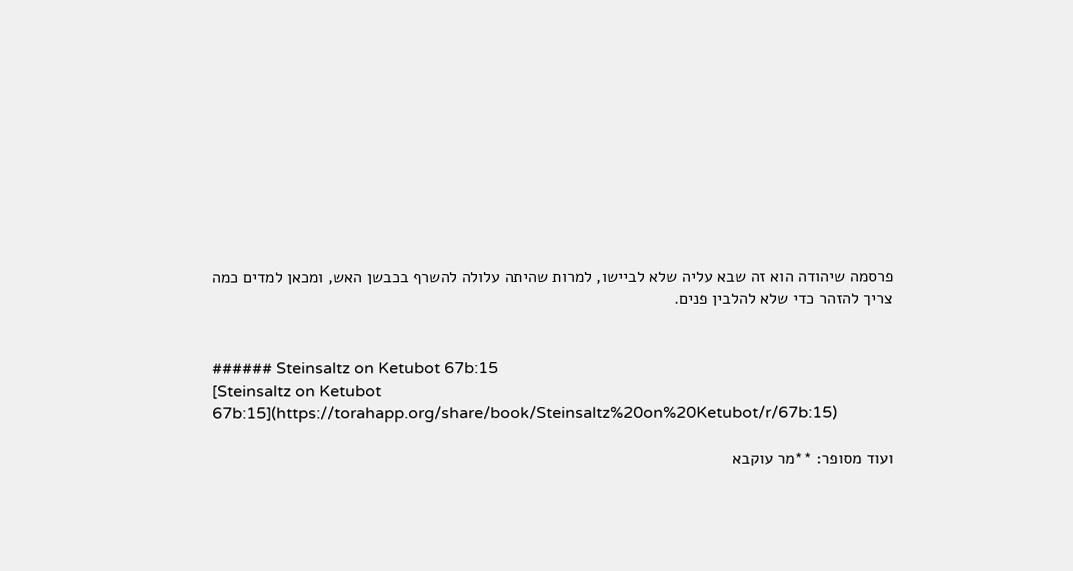פרסמה שיהודה הוא זה שבא עליה שלא לביישו, למרות שהיתה עלולה להשרף בכבשן האש, ומכאן למדים כמה צריך להזהר כדי שלא להלבין פנים.


###### Steinsaltz on Ketubot 67b:15
[Steinsaltz on Ketubot 67b:15](https://torahapp.org/share/book/Steinsaltz%20on%20Ketubot/r/67b:15)

ועוד מסופר: **מר עוקבא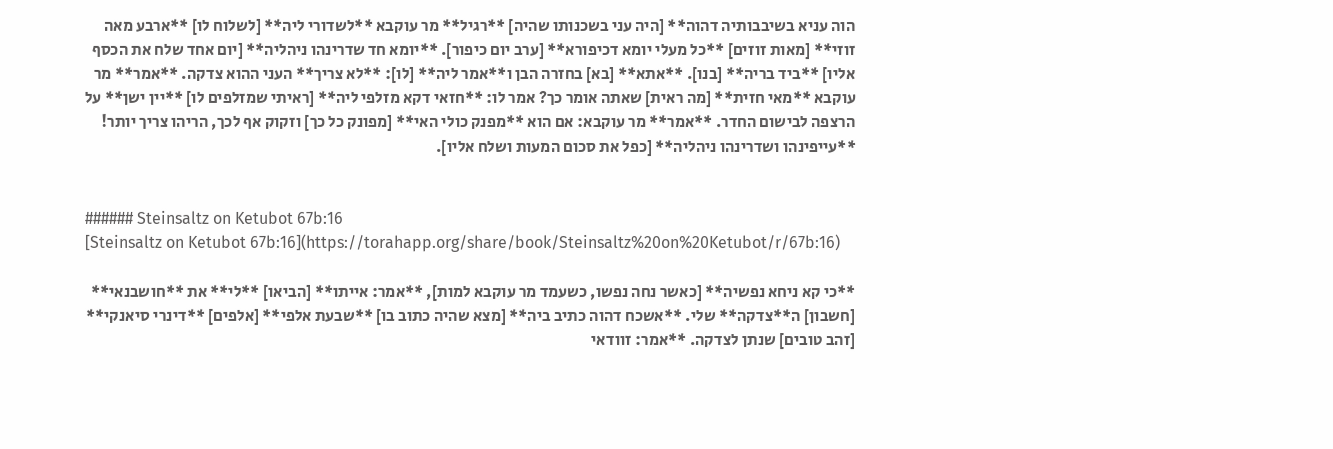הוה עניא בשיבבותיה דהוה** [היה עני בשכנותו שהיה] **רגיל** מר עוקבא **לשדורי ליה** [לשלוח לו] **ארבע מאה זוזי** [מאות זוזים] **כל מעלי יומא דכיפורא** [ערב יום כיפור]. **יומא חד שדרינהו ניהליה** [יום אחד שלח את הכסף אליו] **ביד בריה** [בנו]. **אתא** [בא] בחזרה הבן ו**אמר ליה** [לו]: **לא צריך** העני ההוא צדקה. **אמר** מר עוקבא **מאי חזית** [מה ראית] שאתה אומר כך? אמר לו: **חזאי דקא מזלפי ליה** [ראיתי שמזלפים לו] **יין ישן** על הרצפה לבישום החדר. **אמר** מר עוקבא: אם הוא **מפנק כולי האי** [מפונק כל כך] וזקוק אף לכך, הריהו צריך יותר! **עייפינהו ושדרינהו ניהליה** [כפל את סכום המעות ושלח אליו].


###### Steinsaltz on Ketubot 67b:16
[Steinsaltz on Ketubot 67b:16](https://torahapp.org/share/book/Steinsaltz%20on%20Ketubot/r/67b:16)

**כי קא ניחא נפשיה** [כאשר נחה נפשו, כשעמד מר עוקבא למות], **אמר: אייתו** [הביאו] **לי** את **חושבנאי** [חשבון] ה**צדקה** שלי. **אשכח דהוה כתיב ביה** [מצא שהיה כתוב בו] **שבעת אלפי** [אלפים] **דינרי סיאנקי** [זהב טובים] שנתן לצדקה. **אמר: זוודאי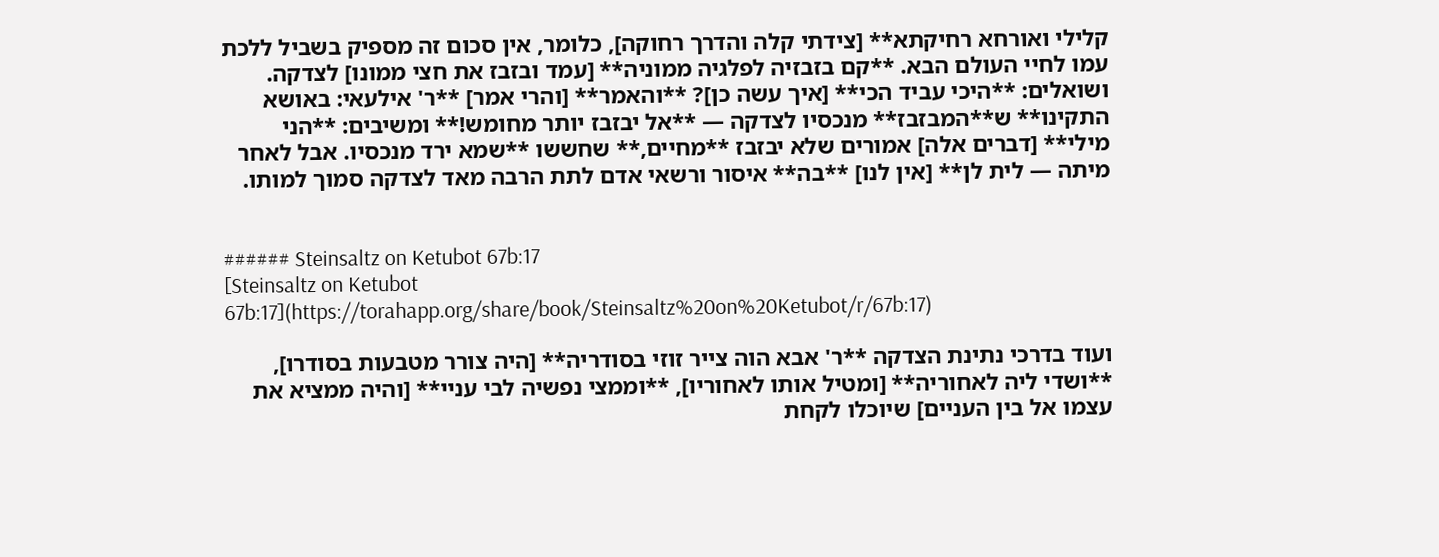קלילי ואורחא רחיקתא** [צידתי קלה והדרך רחוקה], כלומר, אין סכום זה מספיק בשביל ללכת עמו לחיי העולם הבא. **קם בזבזיה לפלגיה ממוניה** [עמד ובזבז את חצי ממונו] לצדקה. ושואלים: **היכי עביד הכי** [איך עשה כן]? **והאמר** [והרי אמר] **ר' אילעאי: באושא התקינו** ש**המבזבז** מנכסיו לצדקה — **אל יבזבז יותר מחומש!** ומשיבים: **הני מילי** [דברים אלה] אמורים שלא יבזבז **מחיים,** שחששו **שמא ירד מנכסיו. אבל לאחר מיתה — לית לן** [אין לנו] **בה** איסור ורשאי אדם לתת הרבה מאד לצדקה סמוך למותו.


###### Steinsaltz on Ketubot 67b:17
[Steinsaltz on Ketubot 67b:17](https://torahapp.org/share/book/Steinsaltz%20on%20Ketubot/r/67b:17)

ועוד בדרכי נתינת הצדקה **ר' אבא הוה צייר זוזי בסודריה** [היה צורר מטבעות בסודרו], **ושדי ליה לאחוריה** [ומטיל אותו לאחוריו], **וממצי נפשיה לבי עניי** [והיה ממציא את עצמו אל בין העניים] שיוכלו לקחת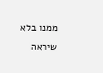ממנו בלא שיראה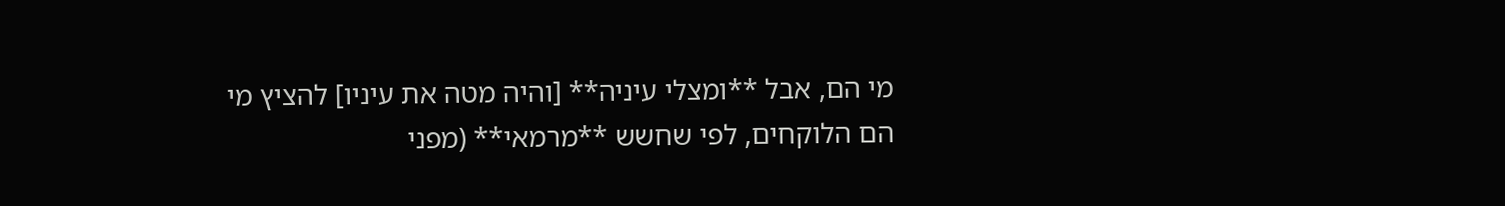מי הם, אבל **ומצלי עיניה** [והיה מטה את עיניו] להציץ מי הם הלוקחים, לפי שחשש **מרמאי** (מפני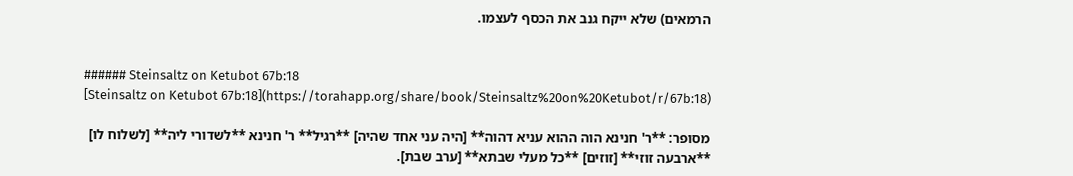הרמאים) שלא ייקח גנב את הכסף לעצמו.


###### Steinsaltz on Ketubot 67b:18
[Steinsaltz on Ketubot 67b:18](https://torahapp.org/share/book/Steinsaltz%20on%20Ketubot/r/67b:18)

מסופר: **ר' חנינא הוה ההוא עניא דהוה** [היה עני אחד שהיה] **רגיל** ר' חנינא **לשדורי ליה** [לשלוח לו] **ארבעה זוזי** [זוזים] **כל מעלי שבתא** [ערב שבת].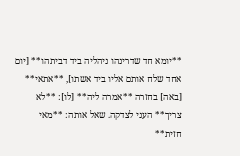**יומא חד שדרינהו ניהליה ביד דביתהו** [יום אחד שלח אותם אליו ביד אשתו], **אתאי** [באה] בחזרה **אמרה ליה** [לו]: **לא צריך** העני לצדקה. שאל אותה: **מאי חזית**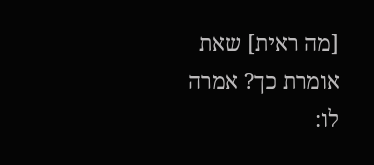[מה ראית] שאת אומרת כך? אמרה לו: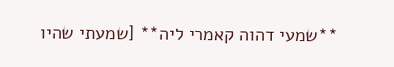**שמעי דהוה קאמרי ליה** [שמעתי שהיו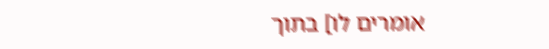אומרים לו] בתוך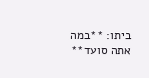ביתו: **במה אתה סועד**